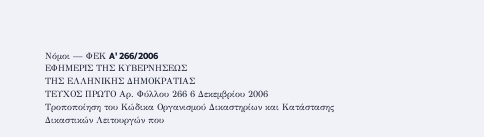Νόμοι — ΦΕΚ A' 266/2006
ΕΦΗΜΕΡΙΣ ΤΗΣ ΚΥΒΕΡΝΗΣΕΩΣ
ΤΗΣ ΕΛΛΗΝΙΚΗΣ ΔΗΜΟΚΡΑΤΙΑΣ
ΤΕΥΧΟΣ ΠΡΩΤΟ Αρ. Φύλλου 266 6 Δεκεμβρίου 2006
Τροποποίηση του Κώδικα Οργανισμού Δικαστηρίων και Κατάστασης Δικαστικών Λειτουργών που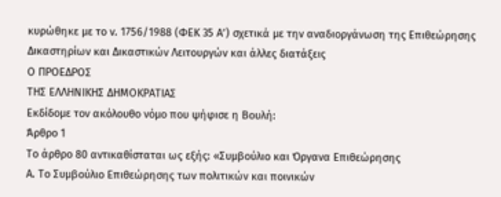κυρώθηκε με το ν. 1756/1988 (ΦΕΚ 35 Α’) σχετικά με την αναδιοργάνωση της Επιθεώρησης Δικαστηρίων και Δικαστικών Λειτουργών και άλλες διατάξεις
Ο ΠΡΟΕΔΡΟΣ
ΤΗΣ ΕΛΛΗΝΙΚΗΣ ΔΗΜΟΚΡΑΤΙΑΣ
Εκδίδομε τον ακόλουθο νόμο που ψήφισε η Βουλή:
Άρθρο 1
Το άρθρο 80 αντικαθίσταται ως εξής: «Συμβούλιο και Όργανα Επιθεώρησης
Α. Το Συμβούλιο Επιθεώρησης των πολιτικών και ποινικών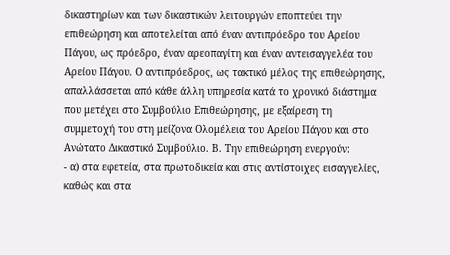δικαστηρίων και των δικαστικών λειτουργών εποπτεύει την επιθεώρηση και αποτελείται από έναν αντιπρόεδρο του Αρείου Πάγου, ως πρόεδρο, έναν αρεοπαγίτη και έναν αντεισαγγελέα του Αρείου Πάγου. Ο αντιπρόεδρος, ως τακτικό μέλος της επιθεώρησης, απαλλάσσεται από κάθε άλλη υπηρεσία κατά το χρονικό διάστημα που μετέχει στο Συμβούλιο Επιθεώρησης, με εξαίρεση τη συμμετοχή του στη μείζονα Ολομέλεια του Αρείου Πάγου και στο Ανώτατο Δικαστικό Συμβούλιο. Β. Την επιθεώρηση ενεργούν:
- α) στα εφετεία, στα πρωτοδικεία και στις αντίστοιχες εισαγγελίες, καθώς και στα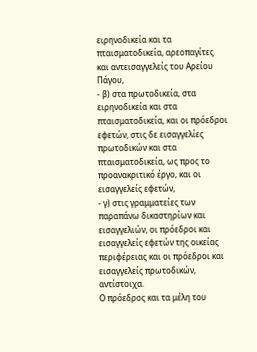ειρηνοδικεία και τα
πταισματοδικεία, αρεοπαγίτες και αντεισαγγελείς του Αρείου Πάγου,
- β) στα πρωτοδικεία, στα ειρηνοδικεία και στα πταισματοδικεία, και οι πρόεδροι εφετών, στις δε εισαγγελίες πρωτοδικών και στα πταισματοδικεία, ως προς το
προανακριτικό έργο, και οι εισαγγελείς εφετών,
- γ) στις γραμματείες των παραπάνω δικαστηρίων και
εισαγγελιών, οι πρόεδροι και εισαγγελείς εφετών της οικείας περιφέρειας και οι πρόεδροι και εισαγγελείς πρωτοδικών, αντίστοιχα.
Ο πρόεδρος και τα μέλη του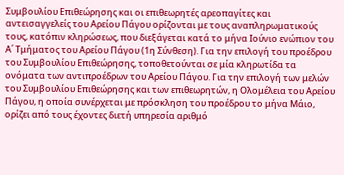Συμβουλίου Επιθεώρησης και οι επιθεωρητές αρεοπαγίτες και αντεισαγγελείς του Αρείου Πάγου ορίζονται με τους αναπληρωματικούς τους, κατόπιν κληρώσεως, που διεξάγεται κατά το μήνα Ιούνιο ενώπιον του Α΄ Τμήματος του Αρείου Πάγου (1η Σύνθεση). Για την επιλογή του προέδρου του Συμβουλίου Επιθεώρησης, τοποθετούνται σε μία κληρωτίδα τα ονόματα των αντιπροέδρων του Αρείου Πάγου. Για την επιλογή των μελών του Συμβουλίου Επιθεώρησης και των επιθεωρητών, η Ολομέλεια του Αρείου Πάγου, η οποία συνέρχεται με πρόσκληση του προέδρου το μήνα Μάιο, ορίζει από τους έχοντες διετή υπηρεσία αριθμό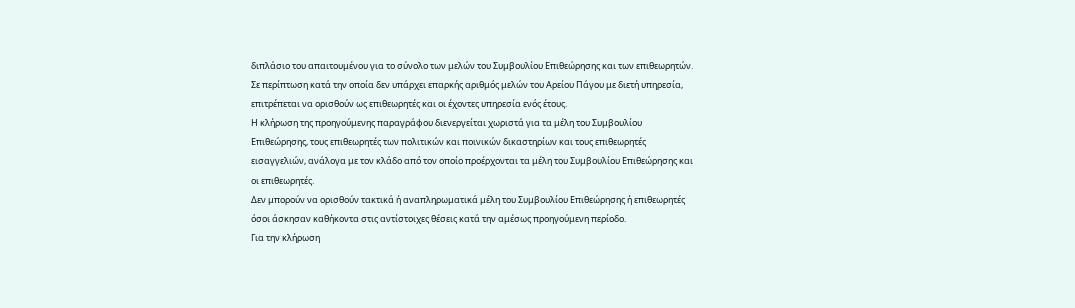διπλάσιο του απαιτουμένου για το σύνολο των μελών του Συμβουλίου Επιθεώρησης και των επιθεωρητών. Σε περίπτωση κατά την οποία δεν υπάρχει επαρκής αριθμός μελών του Αρείου Πάγου με διετή υπηρεσία, επιτρέπεται να ορισθούν ως επιθεωρητές και οι έχοντες υπηρεσία ενός έτους.
Η κλήρωση της προηγούμενης παραγράφου διενεργείται χωριστά για τα μέλη του Συμβουλίου Επιθεώρησης, τους επιθεωρητές των πολιτικών και ποινικών δικαστηρίων και τους επιθεωρητές εισαγγελιών, ανάλογα με τον κλάδο από τον οποίο προέρχονται τα μέλη του Συμβουλίου Επιθεώρησης και οι επιθεωρητές.
Δεν μπορούν να ορισθούν τακτικά ή αναπληρωματικά μέλη του Συμβουλίου Επιθεώρησης ή επιθεωρητές όσοι άσκησαν καθήκοντα στις αντίστοιχες θέσεις κατά την αμέσως προηγούμενη περίοδο.
Για την κλήρωση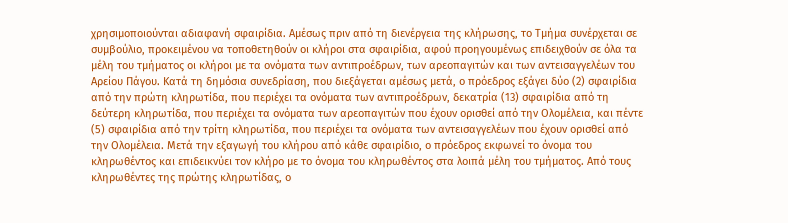χρησιμοποιούνται αδιαφανή σφαιρίδια. Αμέσως πριν από τη διενέργεια της κλήρωσης, το Τμήμα συνέρχεται σε συμβούλιο, προκειμένου να τοποθετηθούν οι κλήροι στα σφαιρίδια, αφού προηγουμένως επιδειχθούν σε όλα τα μέλη του τμήματος οι κλήροι με τα ονόματα των αντιπροέδρων, των αρεοπαγιτών και των αντεισαγγελέων του Αρείου Πάγου. Κατά τη δημόσια συνεδρίαση, που διεξάγεται αμέσως μετά, ο πρόεδρος εξάγει δύο (2) σφαιρίδια από την πρώτη κληρωτίδα, που περιέχει τα ονόματα των αντιπροέδρων, δεκατρία (13) σφαιρίδια από τη δεύτερη κληρωτίδα, που περιέχει τα ονόματα των αρεοπαγιτών που έχουν ορισθεί από την Ολομέλεια, και πέντε (5) σφαιρίδια από την τρίτη κληρωτίδα, που περιέχει τα ονόματα των αντεισαγγελέων που έχουν ορισθεί από την Ολομέλεια. Μετά την εξαγωγή του κλήρου από κάθε σφαιρίδιο, ο πρόεδρος εκφωνεί το όνομα του κληρωθέντος και επιδεικνύει τον κλήρο με το όνομα του κληρωθέντος στα λοιπά μέλη του τμήματος. Από τους κληρωθέντες της πρώτης κληρωτίδας, ο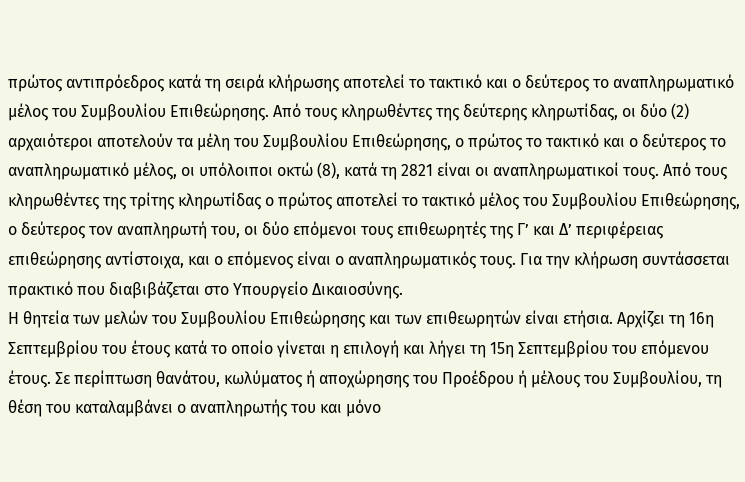πρώτος αντιπρόεδρος κατά τη σειρά κλήρωσης αποτελεί το τακτικό και ο δεύτερος το αναπληρωματικό μέλος του Συμβουλίου Επιθεώρησης. Από τους κληρωθέντες της δεύτερης κληρωτίδας, οι δύο (2) αρχαιότεροι αποτελούν τα μέλη του Συμβουλίου Επιθεώρησης, ο πρώτος το τακτικό και ο δεύτερος το αναπληρωματικό μέλος, οι υπόλοιποι οκτώ (8), κατά τη 2821 είναι οι αναπληρωματικοί τους. Από τους κληρωθέντες της τρίτης κληρωτίδας ο πρώτος αποτελεί το τακτικό μέλος του Συμβουλίου Επιθεώρησης, ο δεύτερος τον αναπληρωτή του, οι δύο επόμενοι τους επιθεωρητές της Γ’ και Δ’ περιφέρειας επιθεώρησης αντίστοιχα, και ο επόμενος είναι ο αναπληρωματικός τους. Για την κλήρωση συντάσσεται πρακτικό που διαβιβάζεται στο Υπουργείο Δικαιοσύνης.
Η θητεία των μελών του Συμβουλίου Επιθεώρησης και των επιθεωρητών είναι ετήσια. Αρχίζει τη 16η Σεπτεμβρίου του έτους κατά το οποίο γίνεται η επιλογή και λήγει τη 15η Σεπτεμβρίου του επόμενου έτους. Σε περίπτωση θανάτου, κωλύματος ή αποχώρησης του Προέδρου ή μέλους του Συμβουλίου, τη θέση του καταλαμβάνει ο αναπληρωτής του και μόνο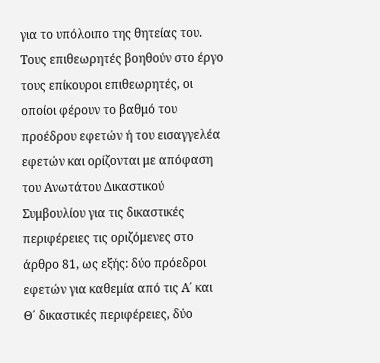για το υπόλοιπο της θητείας του.
Τους επιθεωρητές βοηθούν στο έργο τους επίκουροι επιθεωρητές, οι οποίοι φέρουν το βαθμό του προέδρου εφετών ή του εισαγγελέα εφετών και ορίζονται με απόφαση του Ανωτάτου Δικαστικού Συμβουλίου για τις δικαστικές περιφέρειες τις οριζόμενες στο άρθρο 81, ως εξής: δύο πρόεδροι εφετών για καθεμία από τις Α΄ και Θ΄ δικαστικές περιφέρειες, δύο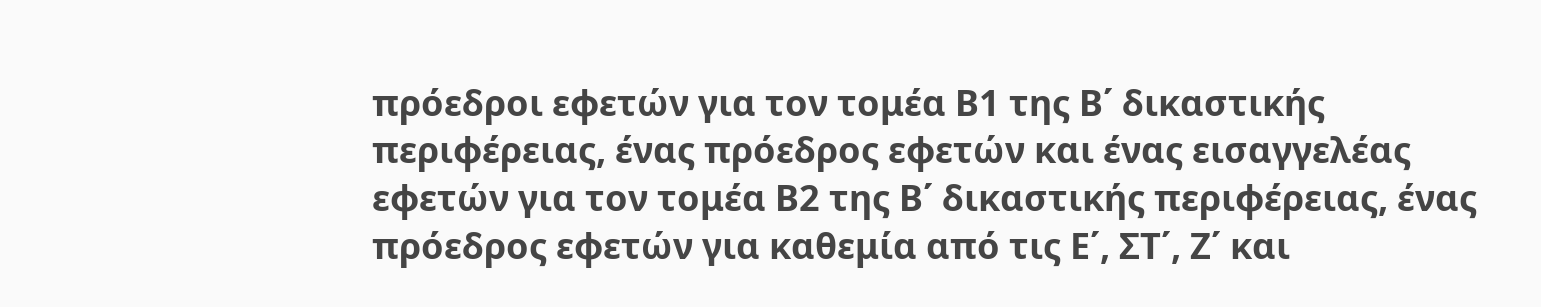πρόεδροι εφετών για τον τομέα Β1 της Β΄ δικαστικής περιφέρειας, ένας πρόεδρος εφετών και ένας εισαγγελέας εφετών για τον τομέα Β2 της Β΄ δικαστικής περιφέρειας, ένας πρόεδρος εφετών για καθεμία από τις Ε΄, ΣΤ΄, Ζ΄ και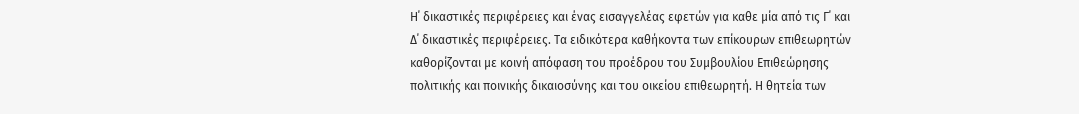Η΄ δικαστικές περιφέρειες και ένας εισαγγελέας εφετών για καθε μία από τις Γ΄ και Δ΄ δικαστικές περιφέρειες. Τα ειδικότερα καθήκοντα των επίκουρων επιθεωρητών καθορίζονται με κοινή απόφαση του προέδρου του Συμβουλίου Επιθεώρησης πολιτικής και ποινικής δικαιοσύνης και του οικείου επιθεωρητή. Η θητεία των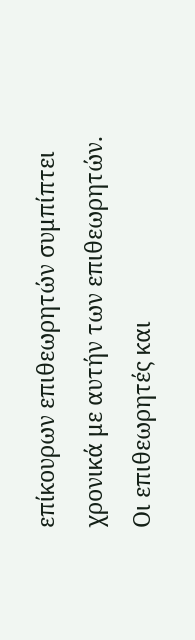επίκουρων επιθεωρητών συμπίπτει χρονικά με αυτήν των επιθεωρητών.
Οι επιθεωρητές και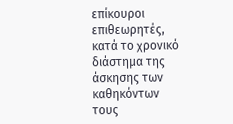επίκουροι επιθεωρητές, κατά το χρονικό διάστημα της άσκησης των καθηκόντων τους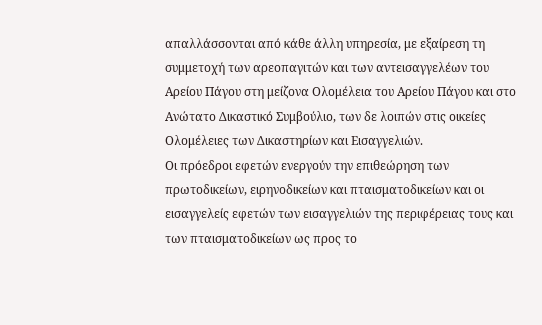απαλλάσσονται από κάθε άλλη υπηρεσία, με εξαίρεση τη συμμετοχή των αρεοπαγιτών και των αντεισαγγελέων του Αρείου Πάγου στη μείζονα Ολομέλεια του Αρείου Πάγου και στο Ανώτατο Δικαστικό Συμβούλιο, των δε λοιπών στις οικείες Ολομέλειες των Δικαστηρίων και Εισαγγελιών.
Οι πρόεδροι εφετών ενεργούν την επιθεώρηση των πρωτοδικείων, ειρηνοδικείων και πταισματοδικείων και οι εισαγγελείς εφετών των εισαγγελιών της περιφέρειας τους και των πταισματοδικείων ως προς το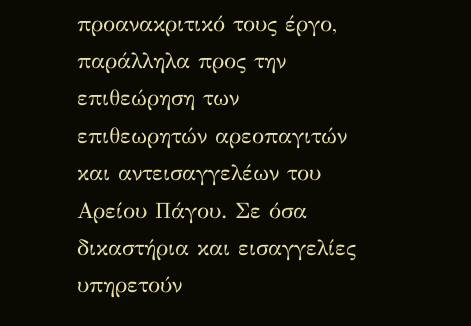προανακριτικό τους έργο, παράλληλα προς την επιθεώρηση των επιθεωρητών αρεοπαγιτών και αντεισαγγελέων του Αρείου Πάγου. Σε όσα δικαστήρια και εισαγγελίες υπηρετούν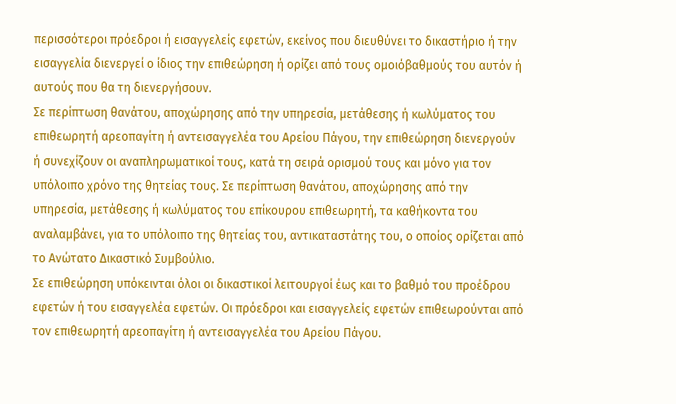περισσότεροι πρόεδροι ή εισαγγελείς εφετών, εκείνος που διευθύνει το δικαστήριο ή την εισαγγελία διενεργεί ο ίδιος την επιθεώρηση ή ορίζει από τους ομοιόβαθμούς του αυτόν ή αυτούς που θα τη διενεργήσουν.
Σε περίπτωση θανάτου, αποχώρησης από την υπηρεσία, μετάθεσης ή κωλύματος του επιθεωρητή αρεοπαγίτη ή αντεισαγγελέα του Αρείου Πάγου, την επιθεώρηση διενεργούν ή συνεχίζουν οι αναπληρωματικοί τους, κατά τη σειρά ορισμού τους και μόνο για τον υπόλοιπο χρόνο της θητείας τους. Σε περίπτωση θανάτου, αποχώρησης από την υπηρεσία, μετάθεσης ή κωλύματος του επίκουρου επιθεωρητή, τα καθήκοντα του αναλαμβάνει, για το υπόλοιπο της θητείας του, αντικαταστάτης του, ο οποίος ορίζεται από το Ανώτατο Δικαστικό Συμβούλιο.
Σε επιθεώρηση υπόκεινται όλοι οι δικαστικοί λειτουργοί έως και το βαθμό του προέδρου εφετών ή του εισαγγελέα εφετών. Οι πρόεδροι και εισαγγελείς εφετών επιθεωρούνται από τον επιθεωρητή αρεοπαγίτη ή αντεισαγγελέα του Αρείου Πάγου.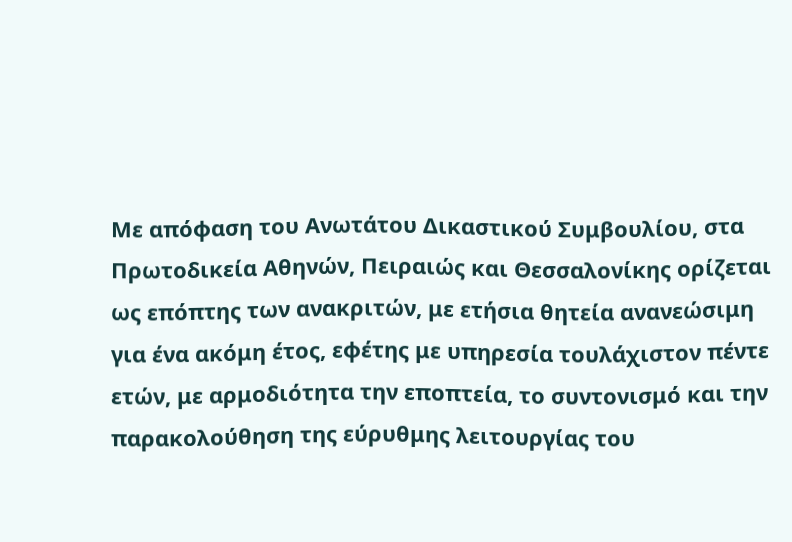Με απόφαση του Ανωτάτου Δικαστικού Συμβουλίου, στα Πρωτοδικεία Αθηνών, Πειραιώς και Θεσσαλονίκης ορίζεται ως επόπτης των ανακριτών, με ετήσια θητεία ανανεώσιμη για ένα ακόμη έτος, εφέτης με υπηρεσία τουλάχιστον πέντε ετών, με αρμοδιότητα την εποπτεία, το συντονισμό και την παρακολούθηση της εύρυθμης λειτουργίας του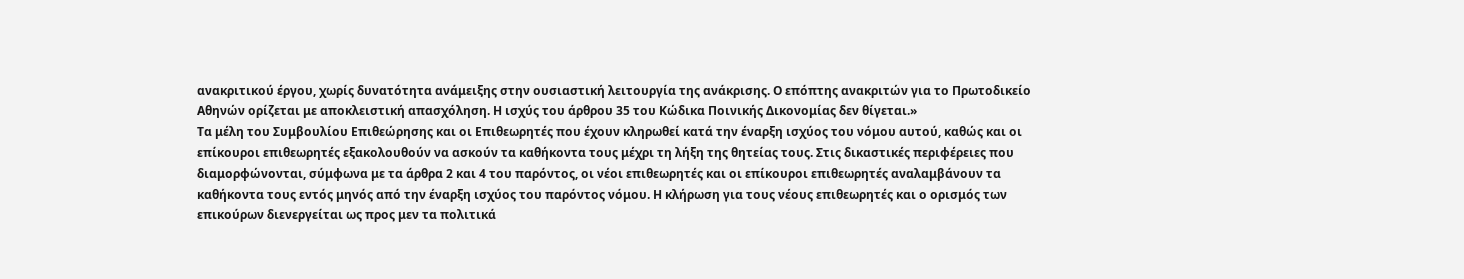ανακριτικού έργου, χωρίς δυνατότητα ανάμειξης στην ουσιαστική λειτουργία της ανάκρισης. Ο επόπτης ανακριτών για το Πρωτοδικείο Αθηνών ορίζεται με αποκλειστική απασχόληση. Η ισχύς του άρθρου 35 του Κώδικα Ποινικής Δικονομίας δεν θίγεται.»
Τα μέλη του Συμβουλίου Επιθεώρησης και οι Επιθεωρητές που έχουν κληρωθεί κατά την έναρξη ισχύος του νόμου αυτού, καθώς και οι επίκουροι επιθεωρητές εξακολουθούν να ασκούν τα καθήκοντα τους μέχρι τη λήξη της θητείας τους. Στις δικαστικές περιφέρειες που διαμορφώνονται, σύμφωνα με τα άρθρα 2 και 4 του παρόντος, οι νέοι επιθεωρητές και οι επίκουροι επιθεωρητές αναλαμβάνουν τα καθήκοντα τους εντός μηνός από την έναρξη ισχύος του παρόντος νόμου. Η κλήρωση για τους νέους επιθεωρητές και ο ορισμός των επικούρων διενεργείται ως προς μεν τα πολιτικά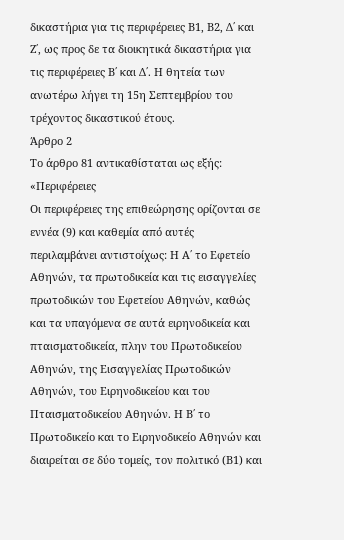δικαστήρια για τις περιφέρειες Β1, Β2, Δ΄ και Ζ΄, ως προς δε τα διοικητικά δικαστήρια για τις περιφέρειες Β΄ και Δ΄. Η θητεία των ανωτέρω λήγει τη 15η Σεπτεμβρίου του τρέχοντος δικαστικού έτους.
Άρθρο 2
Το άρθρο 81 αντικαθίσταται ως εξής: «Περιφέρειες
Οι περιφέρειες της επιθεώρησης ορίζονται σε εννέα (9) και καθεμία από αυτές περιλαμβάνει αντιστοίχως: Η Α΄ το Εφετείο Αθηνών, τα πρωτοδικεία και τις εισαγγελίες πρωτοδικών του Εφετείου Αθηνών, καθώς και τα υπαγόμενα σε αυτά ειρηνοδικεία και πταισματοδικεία, πλην του Πρωτοδικείου Αθηνών, της Εισαγγελίας Πρωτοδικών Αθηνών, του Ειρηνοδικείου και του Πταισματοδικείου Αθηνών. Η Β΄ το Πρωτοδικείο και το Ειρηνοδικείο Αθηνών και διαιρείται σε δύο τομείς, τον πολιτικό (Β1) και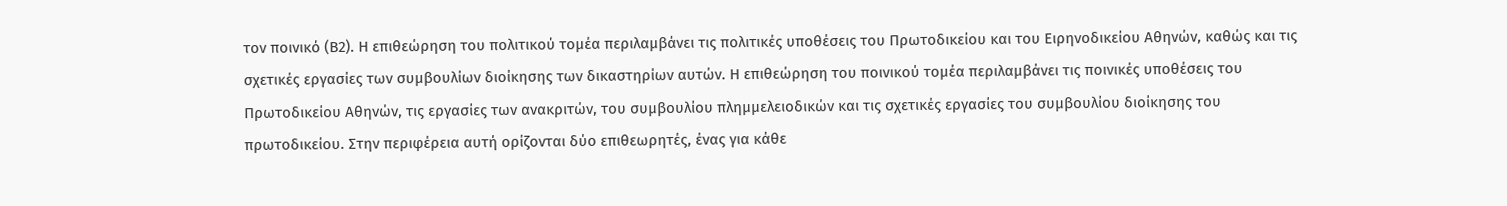τον ποινικό (Β2). Η επιθεώρηση του πολιτικού τομέα περιλαμβάνει τις πολιτικές υποθέσεις του Πρωτοδικείου και του Ειρηνοδικείου Αθηνών, καθώς και τις σχετικές εργασίες των συμβουλίων διοίκησης των δικαστηρίων αυτών. Η επιθεώρηση του ποινικού τομέα περιλαμβάνει τις ποινικές υποθέσεις του Πρωτοδικείου Αθηνών, τις εργασίες των ανακριτών, του συμβουλίου πλημμελειοδικών και τις σχετικές εργασίες του συμβουλίου διοίκησης του πρωτοδικείου. Στην περιφέρεια αυτή ορίζονται δύο επιθεωρητές, ένας για κάθε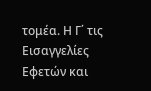τομέα. Η Γ΄ τις Εισαγγελίες Εφετών και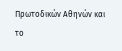Πρωτοδικών Αθηνών και το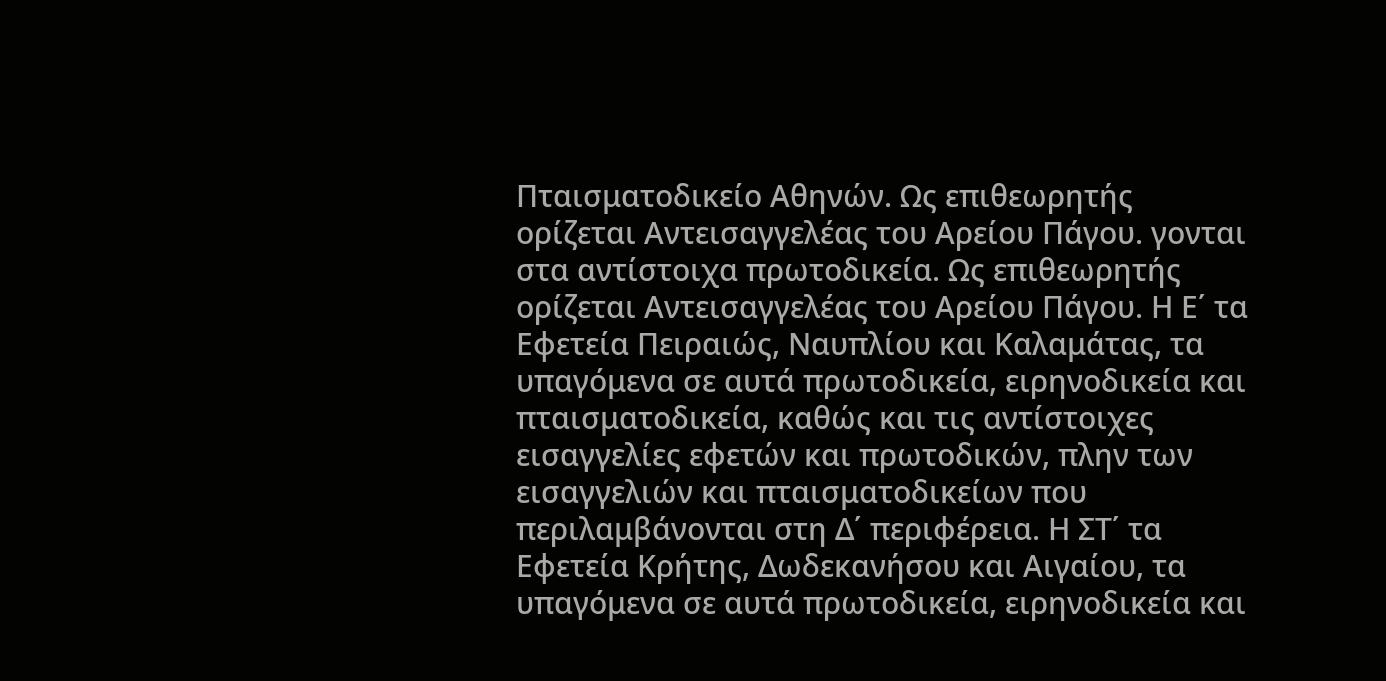Πταισματοδικείο Αθηνών. Ως επιθεωρητής ορίζεται Αντεισαγγελέας του Αρείου Πάγου. γονται στα αντίστοιχα πρωτοδικεία. Ως επιθεωρητής ορίζεται Αντεισαγγελέας του Αρείου Πάγου. Η Ε΄ τα Εφετεία Πειραιώς, Ναυπλίου και Καλαμάτας, τα υπαγόμενα σε αυτά πρωτοδικεία, ειρηνοδικεία και πταισματοδικεία, καθώς και τις αντίστοιχες εισαγγελίες εφετών και πρωτοδικών, πλην των εισαγγελιών και πταισματοδικείων που περιλαμβάνονται στη Δ΄ περιφέρεια. Η ΣΤ΄ τα Εφετεία Κρήτης, Δωδεκανήσου και Αιγαίου, τα υπαγόμενα σε αυτά πρωτοδικεία, ειρηνοδικεία και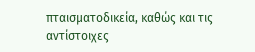πταισματοδικεία, καθώς και τις αντίστοιχες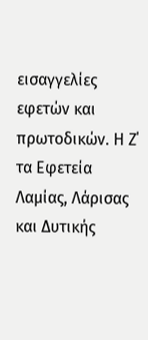εισαγγελίες εφετών και πρωτοδικών. Η Ζ΄ τα Εφετεία Λαμίας, Λάρισας και Δυτικής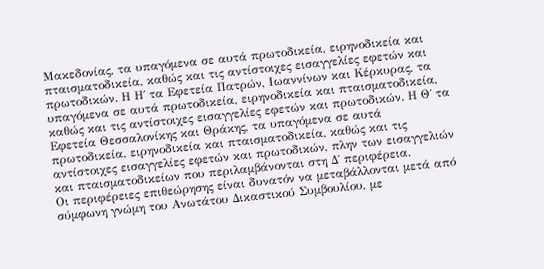Μακεδονίας, τα υπαγόμενα σε αυτά πρωτοδικεία, ειρηνοδικεία και πταισματοδικεία, καθώς και τις αντίστοιχες εισαγγελίες εφετών και πρωτοδικών. Η Η΄ τα Εφετεία Πατρών, Ιωαννίνων και Κέρκυρας, τα υπαγόμενα σε αυτά πρωτοδικεία, ειρηνοδικεία και πταισματοδικεία, καθώς και τις αντίστοιχες εισαγγελίες εφετών και πρωτοδικών. Η Θ΄ τα Εφετεία Θεσσαλονίκης και Θράκης, τα υπαγόμενα σε αυτά πρωτοδικεία, ειρηνοδικεία και πταισματοδικεία, καθώς και τις αντίστοιχες εισαγγελίες εφετών και πρωτοδικών, πλην των εισαγγελιών και πταισματοδικείων που περιλαμβάνονται στη Δ΄ περιφέρεια.
Οι περιφέρειες επιθεώρησης είναι δυνατόν να μεταβάλλονται μετά από σύμφωνη γνώμη του Ανωτάτου Δικαστικού Συμβουλίου, με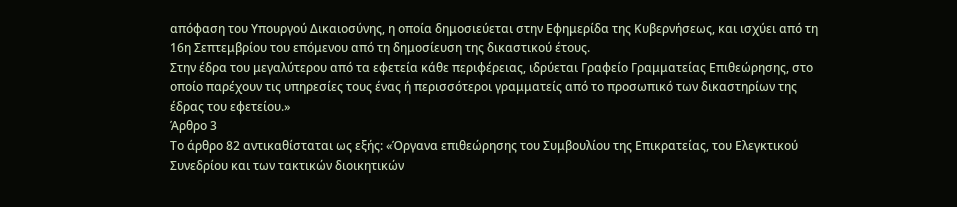απόφαση του Υπουργού Δικαιοσύνης, η οποία δημοσιεύεται στην Εφημερίδα της Κυβερνήσεως, και ισχύει από τη 16η Σεπτεμβρίου του επόμενου από τη δημοσίευση της δικαστικού έτους.
Στην έδρα του μεγαλύτερου από τα εφετεία κάθε περιφέρειας, ιδρύεται Γραφείο Γραμματείας Επιθεώρησης, στο οποίο παρέχουν τις υπηρεσίες τους ένας ή περισσότεροι γραμματείς από το προσωπικό των δικαστηρίων της έδρας του εφετείου.»
Άρθρο 3
Το άρθρο 82 αντικαθίσταται ως εξής: «Όργανα επιθεώρησης του Συμβουλίου της Επικρατείας, του Ελεγκτικού Συνεδρίου και των τακτικών διοικητικών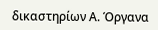δικαστηρίων Α. Όργανα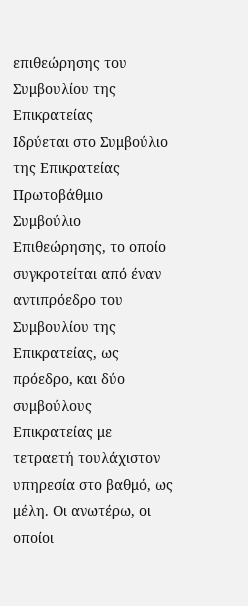επιθεώρησης του Συμβουλίου της Επικρατείας
Ιδρύεται στο Συμβούλιο της Επικρατείας Πρωτοβάθμιο Συμβούλιο Επιθεώρησης, το οποίο συγκροτείται από έναν αντιπρόεδρο του Συμβουλίου της Επικρατείας, ως πρόεδρο, και δύο συμβούλους Επικρατείας με τετραετή τουλάχιστον υπηρεσία στο βαθμό, ως μέλη. Οι ανωτέρω, οι οποίοι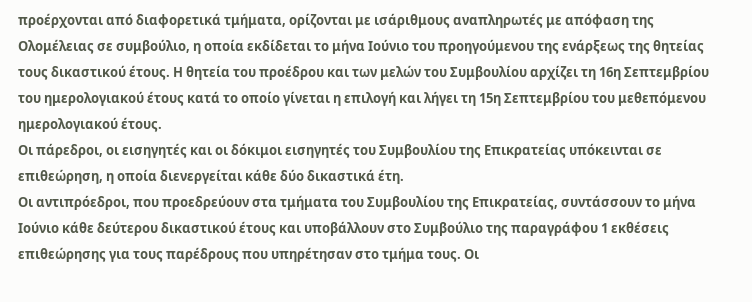προέρχονται από διαφορετικά τμήματα, ορίζονται με ισάριθμους αναπληρωτές με απόφαση της Ολομέλειας σε συμβούλιο, η οποία εκδίδεται το μήνα Ιούνιο του προηγούμενου της ενάρξεως της θητείας τους δικαστικού έτους. Η θητεία του προέδρου και των μελών του Συμβουλίου αρχίζει τη 16η Σεπτεμβρίου του ημερολογιακού έτους κατά το οποίο γίνεται η επιλογή και λήγει τη 15η Σεπτεμβρίου του μεθεπόμενου ημερολογιακού έτους.
Οι πάρεδροι, οι εισηγητές και οι δόκιμοι εισηγητές του Συμβουλίου της Επικρατείας υπόκεινται σε επιθεώρηση, η οποία διενεργείται κάθε δύο δικαστικά έτη.
Οι αντιπρόεδροι, που προεδρεύουν στα τμήματα του Συμβουλίου της Επικρατείας, συντάσσουν το μήνα Ιούνιο κάθε δεύτερου δικαστικού έτους και υποβάλλουν στο Συμβούλιο της παραγράφου 1 εκθέσεις επιθεώρησης για τους παρέδρους που υπηρέτησαν στο τμήμα τους. Οι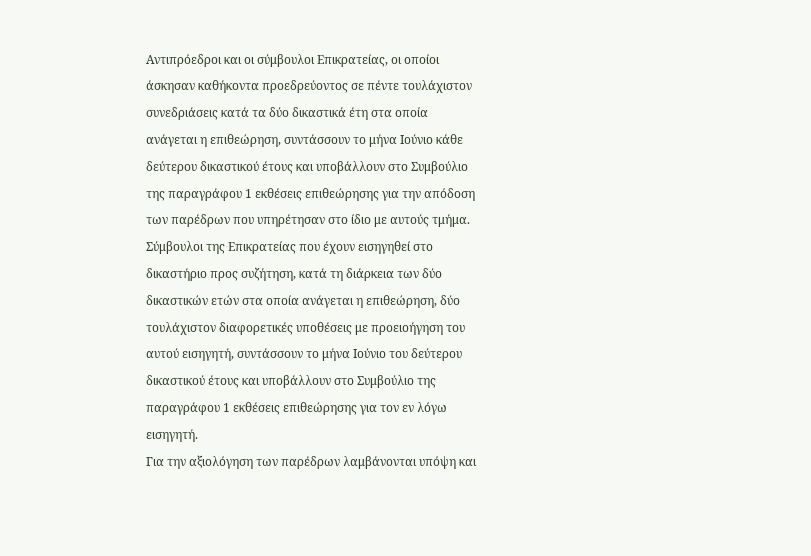Αντιπρόεδροι και οι σύμβουλοι Επικρατείας, οι οποίοι άσκησαν καθήκοντα προεδρεύοντος σε πέντε τουλάχιστον συνεδριάσεις κατά τα δύο δικαστικά έτη στα οποία ανάγεται η επιθεώρηση, συντάσσουν το μήνα Ιούνιο κάθε δεύτερου δικαστικού έτους και υποβάλλουν στο Συμβούλιο της παραγράφου 1 εκθέσεις επιθεώρησης για την απόδοση των παρέδρων που υπηρέτησαν στο ίδιο με αυτούς τμήμα.
Σύμβουλοι της Επικρατείας που έχουν εισηγηθεί στο δικαστήριο προς συζήτηση, κατά τη διάρκεια των δύο δικαστικών ετών στα οποία ανάγεται η επιθεώρηση, δύο τουλάχιστον διαφορετικές υποθέσεις με προειοήγηση του αυτού εισηγητή, συντάσσουν το μήνα Ιούνιο του δεύτερου δικαστικού έτους και υποβάλλουν στο Συμβούλιο της παραγράφου 1 εκθέσεις επιθεώρησης για τον εν λόγω εισηγητή.
Για την αξιολόγηση των παρέδρων λαμβάνονται υπόψη και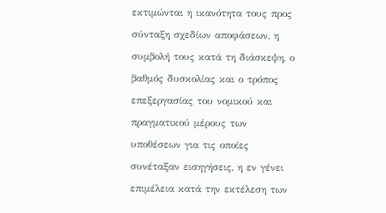εκτιμώνται η ικανότητα τους προς σύνταξη σχεδίων αποφάσεων, η συμβολή τους κατά τη διάσκεψη, ο βαθμός δυσκολίας και ο τρόπος επεξεργασίας του νομικού και πραγματικού μέρους των υποθέσεων για τις οποίες συνέταξαν εισηγήσεις, η εν γένει επιμέλεια κατά την εκτέλεση των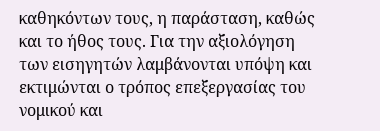καθηκόντων τους, η παράσταση, καθώς και το ήθος τους. Για την αξιολόγηση των εισηγητών λαμβάνονται υπόψη και εκτιμώνται ο τρόπος επεξεργασίας του νομικού και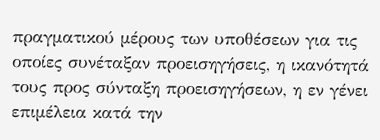πραγματικού μέρους των υποθέσεων για τις οποίες συνέταξαν προεισηγήσεις, η ικανότητά τους προς σύνταξη προεισηγήσεων, η εν γένει επιμέλεια κατά την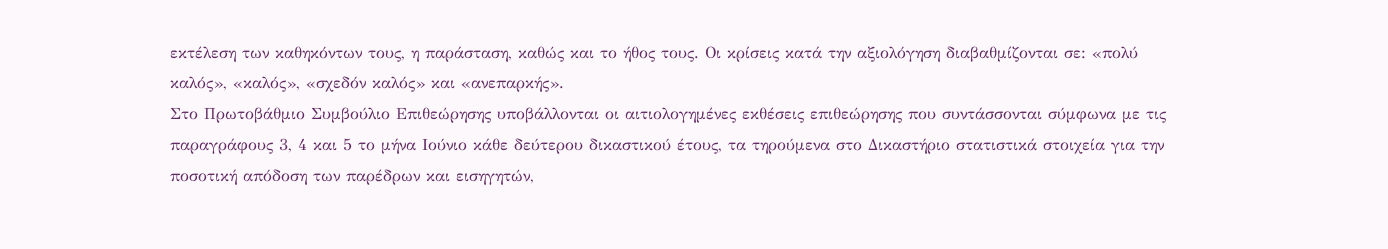εκτέλεση των καθηκόντων τους, η παράσταση, καθώς και το ήθος τους. Οι κρίσεις κατά την αξιολόγηση διαβαθμίζονται σε: «πολύ καλός», «καλός», «σχεδόν καλός» και «ανεπαρκής».
Στο Πρωτοβάθμιο Συμβούλιο Επιθεώρησης υποβάλλονται οι αιτιολογημένες εκθέσεις επιθεώρησης που συντάσσονται σύμφωνα με τις παραγράφους 3, 4 και 5 το μήνα Ιούνιο κάθε δεύτερου δικαστικού έτους, τα τηρούμενα στο Δικαστήριο στατιστικά στοιχεία για την ποσοτική απόδοση των παρέδρων και εισηγητών,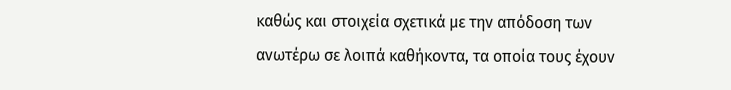καθώς και στοιχεία σχετικά με την απόδοση των ανωτέρω σε λοιπά καθήκοντα, τα οποία τους έχουν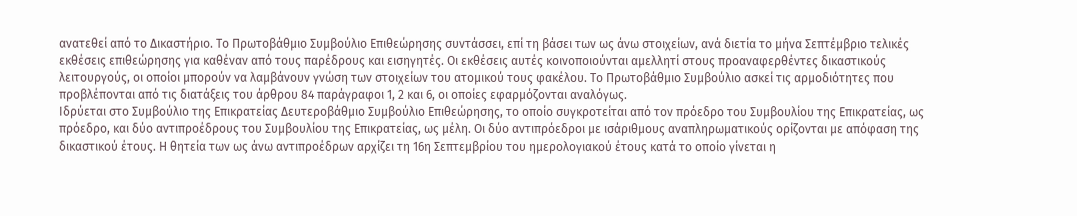ανατεθεί από το Δικαστήριο. Το Πρωτοβάθμιο Συμβούλιο Επιθεώρησης συντάσσει, επί τη βάσει των ως άνω στοιχείων, ανά διετία το μήνα Σεπτέμβριο τελικές εκθέσεις επιθεώρησης για καθέναν από τους παρέδρους και εισηγητές. Οι εκθέσεις αυτές κοινοποιούνται αμελλητί στους προαναφερθέντες δικαστικούς λειτουργούς, οι οποίοι μπορούν να λαμβάνουν γνώση των στοιχείων του ατομικού τους φακέλου. Το Πρωτοβάθμιο Συμβούλιο ασκεί τις αρμοδιότητες που προβλέπονται από τις διατάξεις του άρθρου 84 παράγραφοι 1, 2 και 6, οι οποίες εφαρμόζονται αναλόγως.
Ιδρύεται στο Συμβούλιο της Επικρατείας Δευτεροβάθμιο Συμβούλιο Επιθεώρησης, το οποίο συγκροτείται από τον πρόεδρο του Συμβουλίου της Επικρατείας, ως πρόεδρο, και δύο αντιπροέδρους του Συμβουλίου της Επικρατείας, ως μέλη. Οι δύο αντιπρόεδροι με ισάριθμους αναπληρωματικούς ορίζονται με απόφαση της δικαστικού έτους. Η θητεία των ως άνω αντιπροέδρων αρχίζει τη 16η Σεπτεμβρίου του ημερολογιακού έτους κατά το οποίο γίνεται η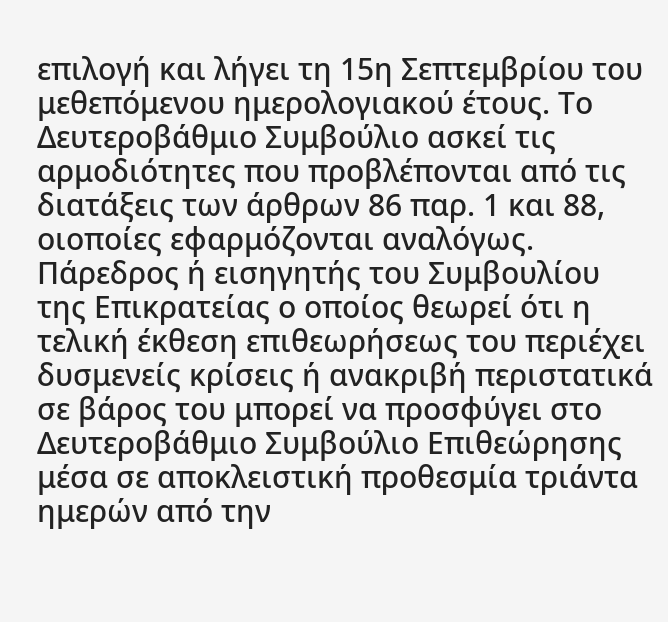επιλογή και λήγει τη 15η Σεπτεμβρίου του μεθεπόμενου ημερολογιακού έτους. Το Δευτεροβάθμιο Συμβούλιο ασκεί τις αρμοδιότητες που προβλέπονται από τις διατάξεις των άρθρων 86 παρ. 1 και 88, οιοποίες εφαρμόζονται αναλόγως.
Πάρεδρος ή εισηγητής του Συμβουλίου της Επικρατείας ο οποίος θεωρεί ότι η τελική έκθεση επιθεωρήσεως του περιέχει δυσμενείς κρίσεις ή ανακριβή περιστατικά σε βάρος του μπορεί να προσφύγει στο Δευτεροβάθμιο Συμβούλιο Επιθεώρησης μέσα σε αποκλειστική προθεσμία τριάντα ημερών από την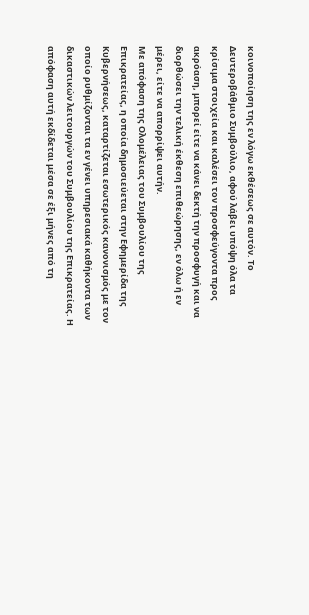κοινοποίηση της εν λόγω εκθέσεως σε αυτόν. Το Δευτεροβάθμιο Συμβούλιο, αφού λάβει υπόψη όλα τα κρίσιμα στοιχεία και καλέσει τον προσφεύγοντα προς ακρόαση, μπορεί είτε να κάνει δεκτή την προσφυγή και να διορθώσει την τελική έκθεση επιθεώρησης, εν όλω ή εν μέρει, είτε να απορρίψει αυτήν.
Με απόφαση της Ολομέλειας του Συμβουλίου της Επικρατείας, η οποία δημοσιεύεται στην Εφημερίδα της Κυβερνήσεως, καταρτίζεται εσωτερικός κανονισμός με τον οποίο ρυθμίζονται τα εν γένει υπηρεσιακά καθήκοντα των δικαστικών λειτουργών του Συμβουλίου της Επικρατείας. Η απόφαση αυτή εκδίδεται μέσα σε έξι μήνες από τη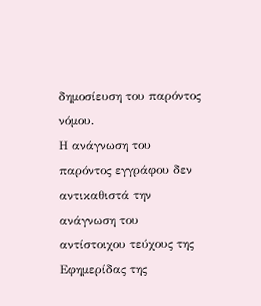δημοσίευση του παρόντος νόμου.
Η ανάγνωση του παρόντος εγγράφου δεν αντικαθιστά την ανάγνωση του αντίστοιχου τεύχους της Εφημερίδας της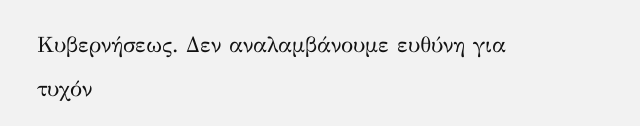Κυβερνήσεως. Δεν αναλαμβάνουμε ευθύνη για τυχόν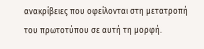ανακρίβειες που οφείλονται στη μετατροπή του πρωτοτύπου σε αυτή τη μορφή.